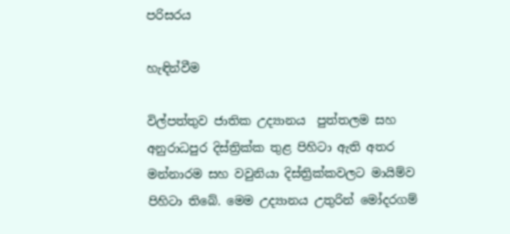පරිසරය

හැඳින්වීම

විල්පත්තුව ජාතික උද්‍යානය  පුත්තලම සහ අනුරාධපුර දිස්ත්‍රික්ක තුළ පිහිටා ඇති අතර මන්නාරම සහ වවුනියා දිස්ත්‍රික්කවලට මායිම්ව පිහිටා තිබේ. මෙම උද්‍යානය උතුරින් මෝදරගම්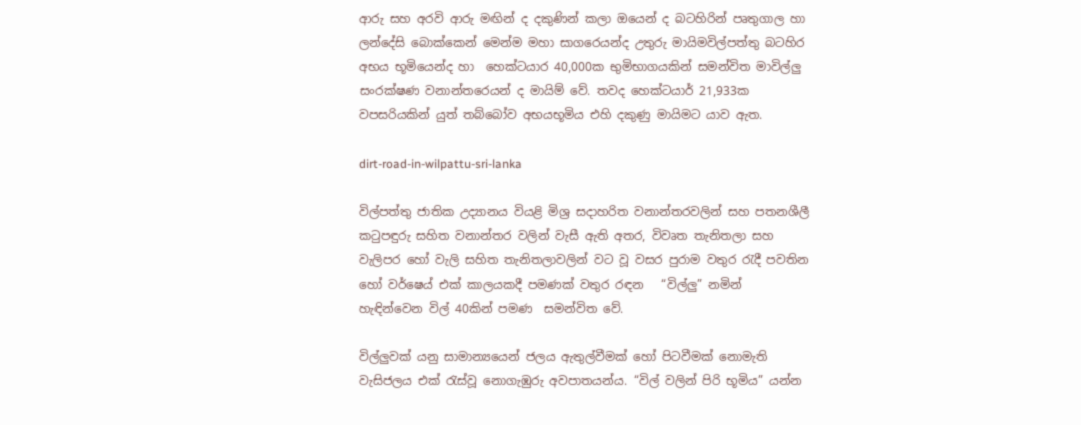ආරු සහ අරවි ආරු මඟින් ද දකුණින් කලා ඔයෙන් ද බටහිරින් පෘතුගාල හා ලන්දේසි බොක්කෙන් මෙන්ම මහා සාගරෙයන්ද උතුරු මායිමවිල්පත්තු බටහිර අභය භූමියෙන්ද හා  හෙක්ටයාර 40,000ක භුමිභාගයකින් සමන්විත මාවිල්ලු සංරක්ෂණ වනාන්තරෙයන් ද මායිම් වේ. තවද හෙක්ටයාර් 21,933ක වපසරියකින් යුත් තබ්බෝව අභයභූමිය එහි දකුණු මායිමට යාව ඇත.

dirt-road-in-wilpattu-sri-lanka

විල්පත්තු ජාතික උද්‍යානය වියළි මිශ්‍ර සදාහරිත වනාන්තරවලින් සහ පතනශීලී කටුපඳුරු සහිත වනාන්තර වලින් වැසී ඇති අතර, විවෘත තැනිතලා සහ වැලිපර හෝ වැලි සහිත තැනිතලාවලින් වට වූ වසර පුරාම වතුර රැදී පවතින හෝ වර්ෂෙය් එක් කාලයකදී පමණක් වතුර රඳන   “විල්ලු” නමින් හැඳින්වෙන විල් 40කින් පමණ  සමන්විත වේ.

විල්ලුවක් යනු සාමාන්‍යයෙන් ජලය ඇතුල්වීමක් හෝ පිටවීමක් නොමැති වැසිජලය එක් රැස්වූ නොගැඹුරු අවපාතයන්ය. “විල් වලින් පිරි භූමිය” යන්න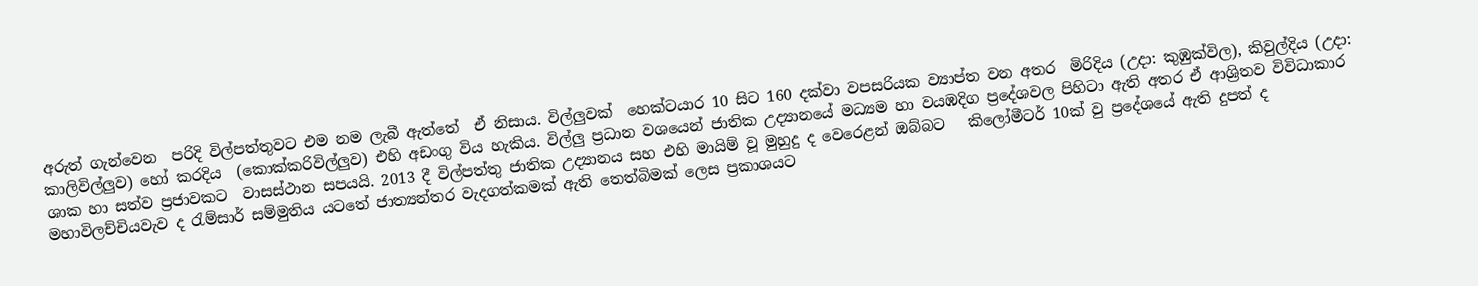අරුත් ගැන්වෙන  පරිදි විල්පත්තුවට එම නම ලැබී ඇත්තේ  ඒ නිසාය. විල්ලුවක්  හෙක්ටයාර 10 සිට 160 දක්වා වපසරියක ව්‍යාප්ත වන අතර  මිරිදිය (උදා: කුඹුක්විල), කිවුල්දිය (උදා: කාලිවිල්ලුව) හෝ කරදිය  (කොක්කරිවිල්ලුව) එහි අඩංගු විය හැකිය. විල්ලු ප්‍රධාන වශයෙන් ජාතික උද්‍යානයේ මධ්‍යම හා වයඹදිග ප්‍රදේශවල පිහිටා ඇති අතර ඒ ආශ්‍රිතව විවිධාකාර ශාක හා සත්ව ප්‍රජාවකට  වාසස්ථාන සපයයි. 2013 දී විල්පත්තු ජාතික උද්‍යානය සහ එහි මායිම් වූ මුහුදු ද වෙරෙළන් ඔබ්බට   කිලෝමීටර් 10ක් වු ප්‍රදේශයේ ඇති දුපත් ද  මහාවිලච්චියවැව ද රැම්සාර් සම්මුතිය යටතේ ජාත්‍යන්තර වැදගත්කමක් ඇති තෙත්බිමක් ලෙස ප්‍රකාශයට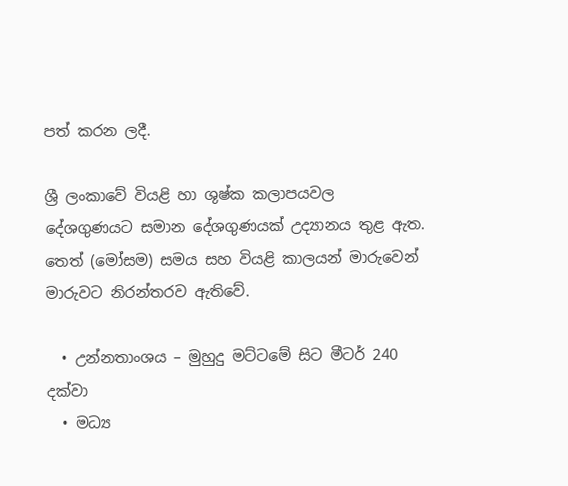පත් කරන ලදී.

ශ්‍රී ලංකාවේ වියළි හා ශුෂ්ක කලාපයවල දේශගුණයට සමාන දේශගුණයක් උද්‍යානය තුළ ඇත. තෙත් (මෝසම) සමය සහ වියළි කාලයන් මාරුවෙන් මාරුවට නිරන්තරව ඇතිවේ.

  • උන්නතාංශය – මුහුදු මට්ටමේ සිට මීටර් 240 දක්වා
  • මධ්‍ය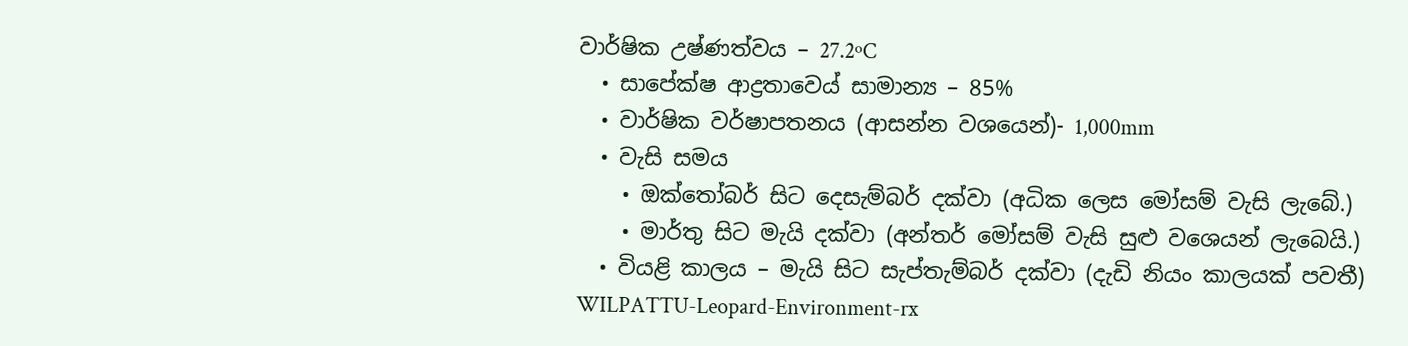වාර්ෂික උෂ්ණත්වය – 27.2ºC
  • සාපේක්ෂ ආද්‍රතාවෙය් සාමාන්‍ය – 85%
  • වාර්ෂික වර්ෂාපතනය (ආසන්න වශයෙන්)- 1,000mm
  • වැසි සමය
    • ඔක්තෝබර් සිට දෙසැම්බර් දක්වා (අධික ලෙස මෝසම් වැසි ලැබේ.)
    • මාර්තු සිට මැයි දක්වා (අන්තර් මෝසම් වැසි සුළු වශෙයන් ලැබෙයි.)
  • වියළි කාලය – මැයි සිට සැප්තැම්බර් දක්වා (දැඩි නියං කාලයක් පවතී)
WILPATTU-Leopard-Environment-rx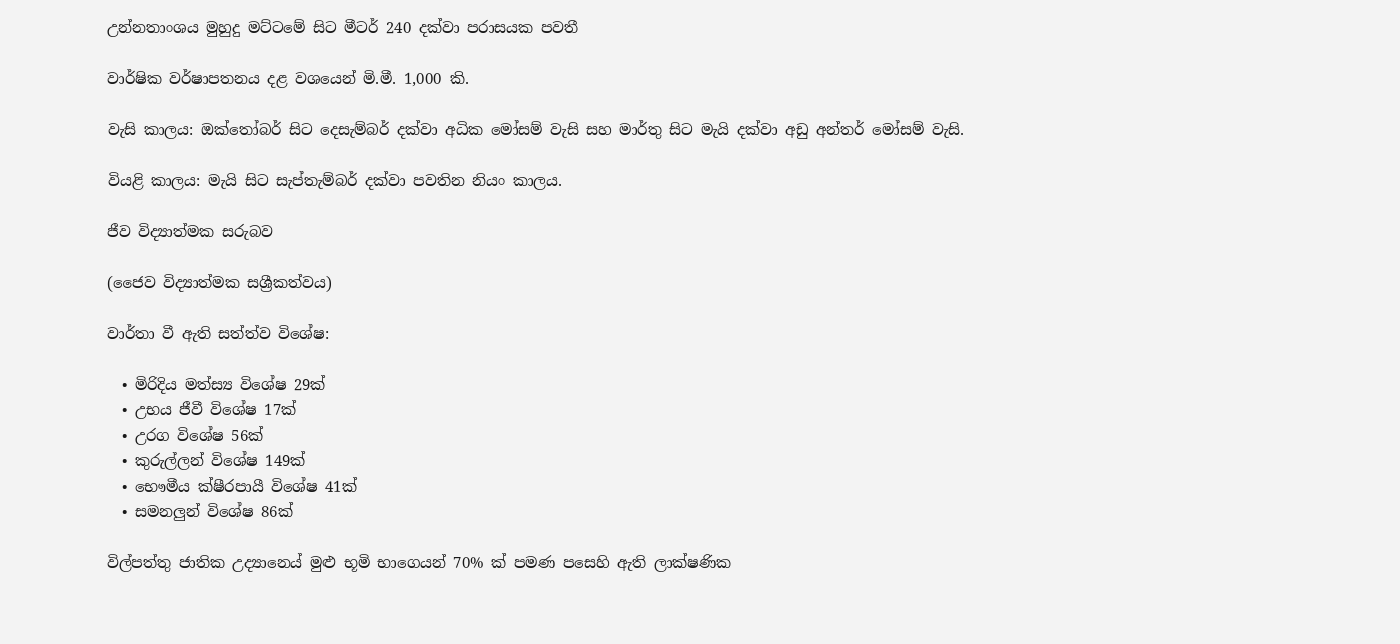උන්නතාංශය මුහුදු මට්ටමේ සිට මීටර් 240 දක්වා පරාසයක පවතී

වාර්ෂික වර්ෂාපතනය දළ වශයෙන් මි.මී. 1,000 කි.

වැසි කාලය: ඔක්තෝබර් සිට දෙසැම්බර් දක්වා අධික මෝසම් වැසි සහ මාර්තු සිට මැයි දක්වා අඩු අන්තර් මෝසම් වැසි.

වියළි කාලය: මැයි සිට සැප්තැම්බර් දක්වා පවතින නියං කාලය.

ජීව විද්‍යාත්මක සරුබව

(ජෛව විද්‍යාත්මක සශ්‍රීකත්වය)

වාර්තා වී ඇති සත්ත්ව විශේෂ:

  • මිරිදිය මත්ස්‍ය විශේෂ 29ක්
  • උභය ජීවී විශේෂ 17ක්
  • උරග විශේෂ 56ක්
  • කුරුල්ලන් විශේෂ 149ක්
  • භෞමීය ක්ෂීරපායී විශේෂ 41ක්
  • සමනලුන් විශේෂ 86ක්

විල්පත්තු ජාතික උද්‍යානෙය් මුළු භූමි භාගෙයන් 70% ක් පමණ පසෙහි ඇති ලාක්ෂණික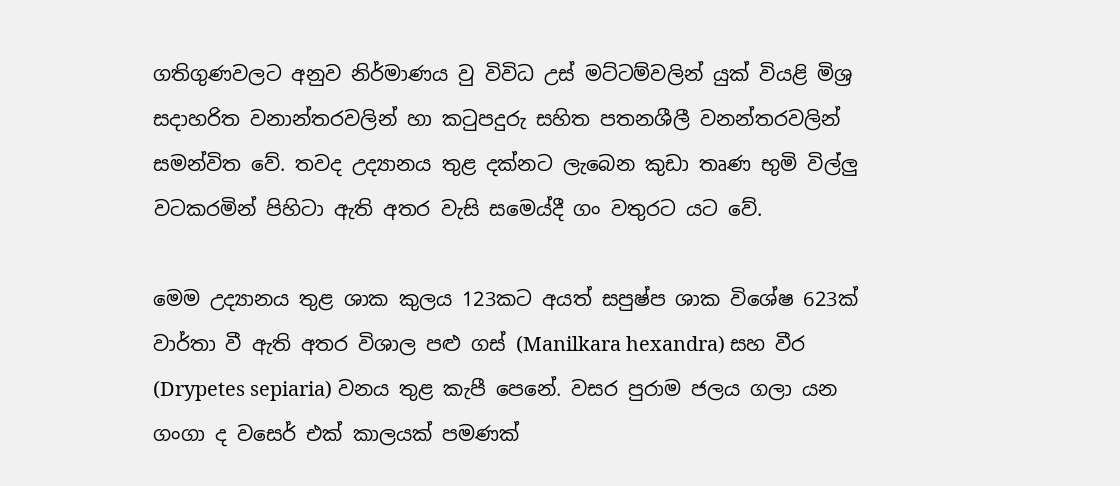ගතිගුණවලට අනුව නිර්මාණය වු විවිධ උස් මට්ටම්වලින් යුක් වියළි මිශ්‍ර සදාහරිත වනාන්තරවලින් හා කටුපදුරු සහිත පතනශීලී වනන්තරවලින් සමන්විත වේ. තවද උද්‍යානය තුළ දක්නට ලැබෙන කුඩා තෘණ භුමි විල්ලු වටකරමින් පිහිටා ඇති අතර වැසි සමෙය්දී ගං වතුරට යට වේ.

මෙම උද්‍යානය තුළ ශාක කුලය 123කට අයත් සපුෂ්ප ශාක විශේෂ 623ක් වාර්තා වී ඇති අතර විශාල පළු ගස් (Manilkara hexandra) සහ වීර (Drypetes sepiaria) වනය තුළ කැපී පෙනේ. වසර පුරාම ජලය ගලා යන ගංගා ද වසෙර් එක් කාලයක් පමණක්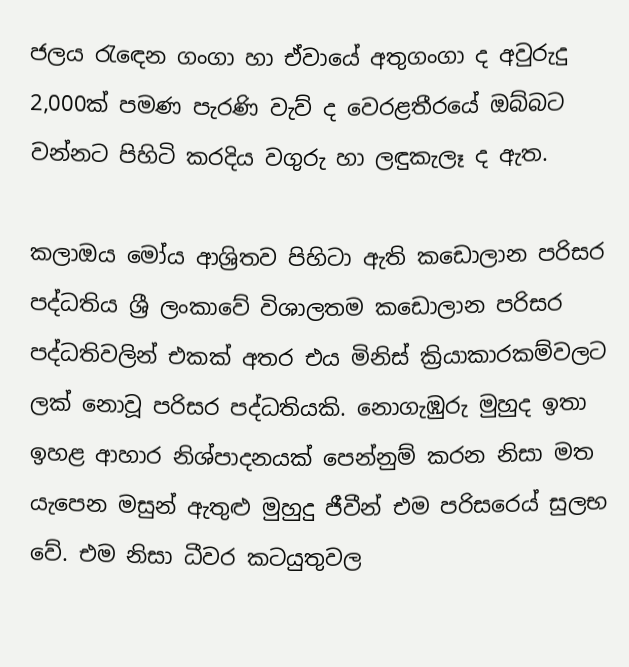ජලය රැඳ‍ෙන ගංගා හා ඒවායේ අතුගංගා ද අවුරුදු 2,000ක් පමණ පැරණි වැව් ද වෙරළතීරයේ ඔබ්බට වන්නට පිහිටි කරදිය වගුරු හා ලඳුකැලෑ ද ඇත.

කලාඔය මෝය ආශ්‍රිතව පිහිටා ඇති කඩොලාන පරිසර පද්ධතිය ශ්‍රී ලංකාවේ විශාලතම කඩොලාන පරිසර පද්ධතිවලින් එකක් අතර එය මිනිස් ක්‍රියාකාරකම්වලට ලක් නොවූ පරිසර පද්ධතියකි. නොගැඹුරු මුහුද ඉතා ඉහළ ආහාර නිශ්පාදනයක් පෙන්නුම් කරන නිසා මත යැපෙන මසුන් ඇතුළු මුහුදු ජීවීන් එම පරිසරෙය් සුලභ වේ. එම නිසා ධීවර කටයුතුවල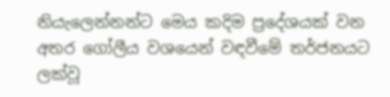නියැලෙන්නන්ට මෙය කදිම ප්‍රදේශයක් වන අතර ගෝලීය වශයෙන් වඳවීමේ තර්ජනයට ලක්වූ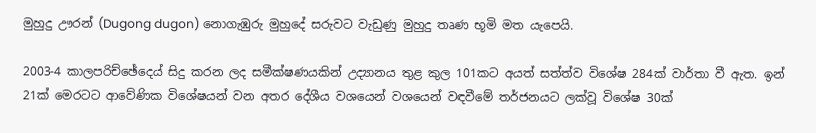මුහුදු ඌරන් (Dugong dugon) නොගැඹුරු මුහුදේ සරුවට වැඩුණු මුහුදු තෘණ භූමි මත යැපෙයි.

2003-4 කාලපරිච්ඡේදෙය් සිදු කරන ලද සමීක්ෂණයකින් උද්‍යානය තුළ කුල 101කට අයත් සත්ත්ව විශේෂ 284ක් වාර්තා වී ඇත. ඉන් 21ක් මෙරටට ආවේණික විශේෂයන් වන අතර දේශීය වශයෙන් වශයෙන් වඳවීමේ තර්ජනයට ලක්වූ විශේෂ 30ක්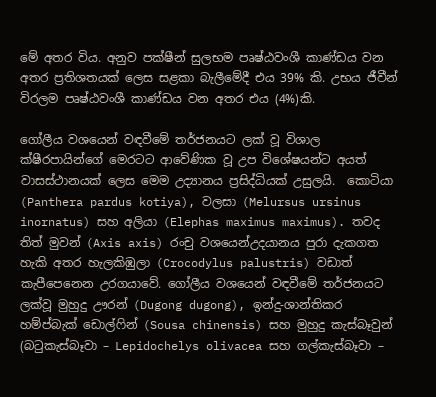මේ අතර විය. අනුව පක්ෂීන් සුලභම පෘෂ්ඨවංශී කාණ්ඩය වන අතර ප්‍රතිශතයක් ලෙස සළකා බැලීමේදී එය 39% කි. උභය ජීවීන් විරලම පෘෂ්ඨවංශී කාණ්ඩය වන අතර එය (4%)කි.

ගෝලීය වශයෙන් වඳවීමේ තර්ජනයට ලක් වූ විශාල ක්ෂීරපායින්ගේ මෙරටට ආවේණික වූ උප විශේෂයන්ට අයත් වාසස්ථානයක් ලෙස මෙම උද්‍යානය ප්‍රසිද්ධියක් උසුලයි.  කොටියා (Panthera pardus kotiya), වලසා (Melursus ursinus inornatus) සහ අලියා (Elephas maximus maximus). තවද තිත් මුවන් (Axis axis) රංචු වශයෙන්උදයානය පුරා දැකගත හැකි අතර හැලකිඹුලා (Crocodylus palustris) වඩාත් කැපීපෙනෙන උරගයාවේ. ගෝලීය වශයෙන් වඳවීමේ තර්ජනයට ලක්වූ මුහුදු ඌරන් (Dugong dugong), ඉන්දු-ශාන්තිකර හම්ප්බැක් ඩොල්ෆින් (Sousa chinensis) සහ මුහුදු කැස්බෑවුන් (බටුකැස්බෑවා – Lepidochelys olivacea සහ ගල්කැස්බෑවා –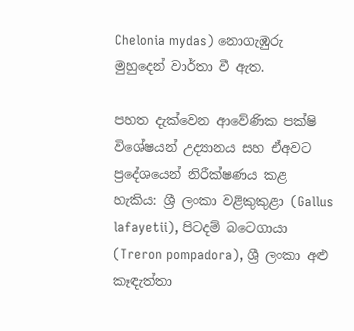Chelonia mydas) නොගැඹුරු මුහුදෙන් වාර්තා වී ඇත.

පහත දැක්වෙන ආවේණික පක්ෂි විශේෂයන් උද්‍යානය සහ ඒඅවට ප්‍රදේශයෙන් නිරීක්ෂණය කළ හැකිය: ශ්‍රී ලංකා වළිකුකුළා (Gallus lafayetii), පිටදම් බටෙගායා (Treron pompadora), ශ්‍රී ලංකා අළු කෑඳැත්තා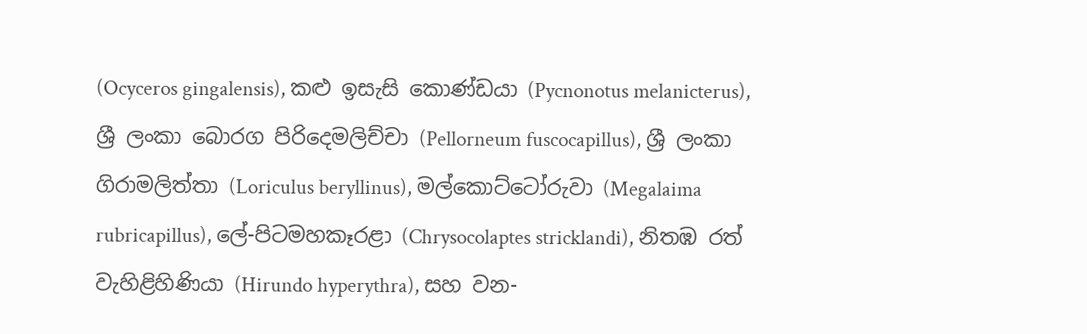(Ocyceros gingalensis), කළු ඉසැසි කොණ්ඩයා (Pycnonotus melanicterus), ශ්‍රී ලංකා බොරග පිරිදෙමලිච්චා (Pellorneum fuscocapillus), ශ්‍රී ලංකා ගිරාමලිත්තා (Loriculus beryllinus), මල්කොට්ටෝරුවා (Megalaima rubricapillus), ලේ-පිටමහකෑරළා (Chrysocolaptes stricklandi), නිතඹ රත්  වැහිළිහිණියා (Hirundo hyperythra), සහ වන-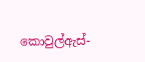කොවුල්ඇස්-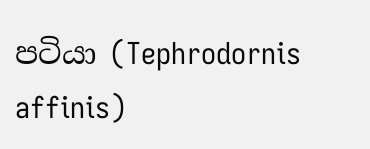පටියා (Tephrodornis affinis)